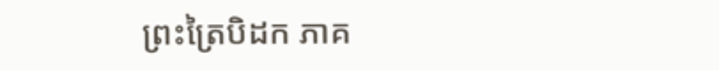ព្រះត្រៃបិដក ភាគ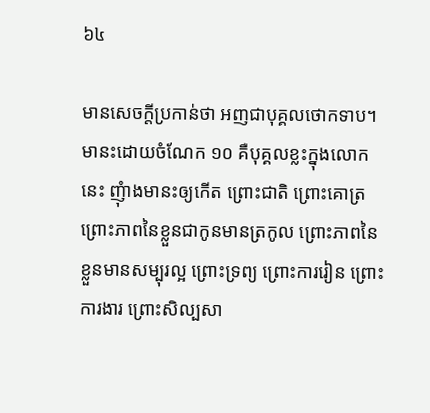៦៤

មានសេចក្តីប្រកាន់ថា អញជាបុគ្គលថោកទាប។ មានះដោយចំណែក ១០ គឺបុគ្គលខ្លះក្នុងលោកនេះ ញុំាងមានះឲ្យកើត ព្រោះជាតិ ព្រោះគោត្រ ព្រោះភាពនៃខ្លួនជាកូនមានត្រកូល ព្រោះភាពនៃខ្លួនមានសម្បុរល្អ ព្រោះទ្រព្យ ព្រោះការរៀន ព្រោះការងារ ព្រោះសិល្បសា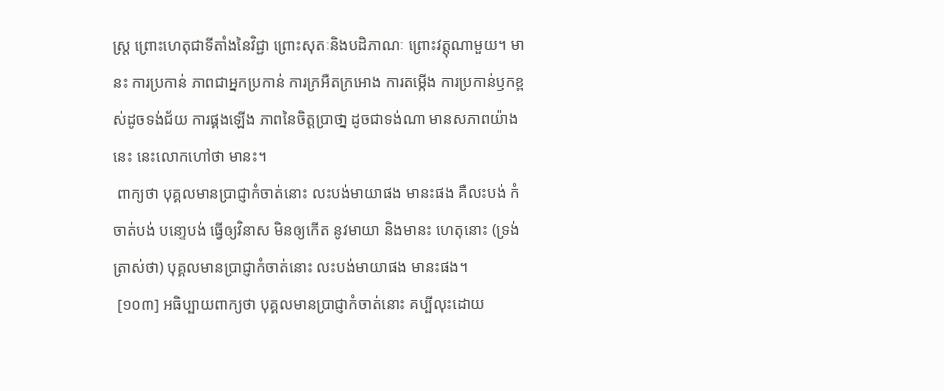ស្រ្ត ព្រោះហេតុជាទីតាំងនៃវិជ្ជា ព្រោះសុតៈនិងបដិភាណៈ ព្រោះវត្តុណាមួយ។ មានះ ការប្រកាន់ ភាពជាអ្នកប្រកាន់ ការក្រអឺតក្រអោង ការតម្កើង ការប្រកាន់ឫកខ្ពស់ដូចទង់ជ័យ ការផ្គងឡើង ភាពនៃចិត្តបា្រថា្ន ដូចជាទង់ណា មានសភាពយ៉ាងនេះ នេះលោកហៅថា មានះ។
 ពាក្យថា បុគ្គលមានបា្រជ្ញាកំចាត់នោះ លះបង់មាយាផង មានះផង គឺលះបង់ កំចាត់បង់ បនោ្ទបង់ ធ្វើឲ្យវិនាស មិនឲ្យកើត នូវមាយា និងមានះ ហេតុនោះ (ទ្រង់ត្រាស់ថា) បុគ្គលមានបា្រជ្ញាកំចាត់នោះ លះបង់មាយាផង មានះផង។
 [១០៣] អធិប្បាយពាក្យថា បុគ្គលមានបា្រជ្ញាកំចាត់នោះ គប្បីលុះដោយ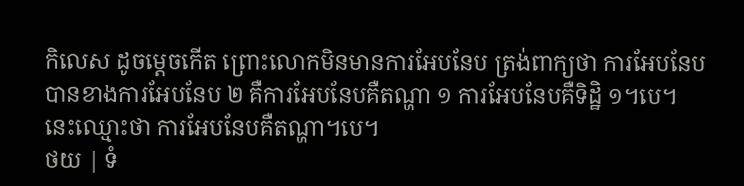កិលេស ដូចម្តេចកើត ព្រោះលោកមិនមានការអែបនែប ត្រង់ពាក្យថា ការអែបនែប បានខាងការអែបនែប ២ គឺការអែបនែបគឺតណ្ហា ១ ការអែបនែបគឺទិដិ្ឋ ១។បេ។ នេះឈ្មោះថា ការអែបនែបគឺតណ្ហា។បេ។
ថយ | ទំ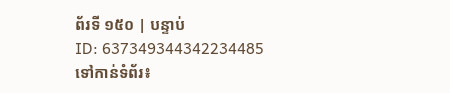ព័រទី ១៥០ | បន្ទាប់
ID: 637349344342234485
ទៅកាន់ទំព័រ៖